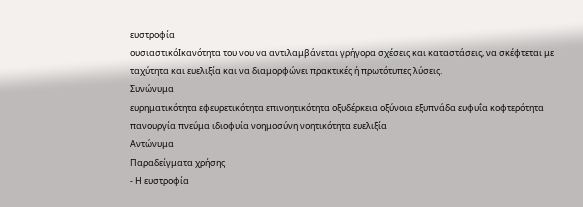ευστροφία
ουσιαστικόΙκανότητα του νου να αντιλαμβάνεται γρήγορα σχέσεις και καταστάσεις, να σκέφτεται με ταχύτητα και ευελιξία και να διαμορφώνει πρακτικές ή πρωτότυπες λύσεις.
Συνώνυμα
ευρηματικότητα εφευρετικότητα επινοητικότητα οξυδέρκεια οξύνοια εξυπνάδα ευφυΐα κοφτερότητα πανουργία πνεύμα ιδιοφυία νοημοσύνη νοητικότητα ευελιξία
Αντώνυμα
Παραδείγματα χρήσης
- Η ευστροφία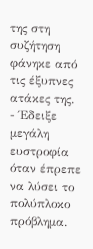της στη συζήτηση φάνηκε από τις έξυπνες ατάκες της.
- Έδειξε μεγάλη ευστροφία όταν έπρεπε να λύσει το πολύπλοκο πρόβλημα.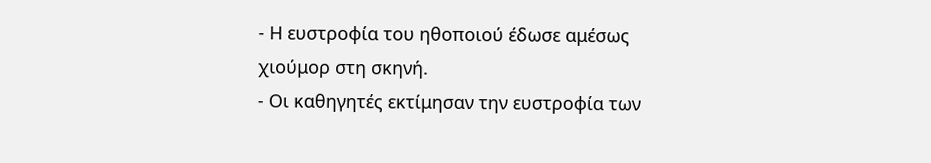- Η ευστροφία του ηθοποιού έδωσε αμέσως χιούμορ στη σκηνή.
- Οι καθηγητές εκτίμησαν την ευστροφία των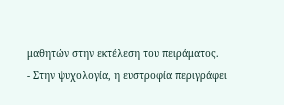μαθητών στην εκτέλεση του πειράματος.
- Στην ψυχολογία, η ευστροφία περιγράφει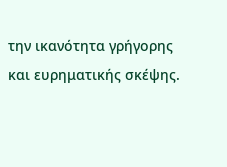την ικανότητα γρήγορης και ευρηματικής σκέψης.